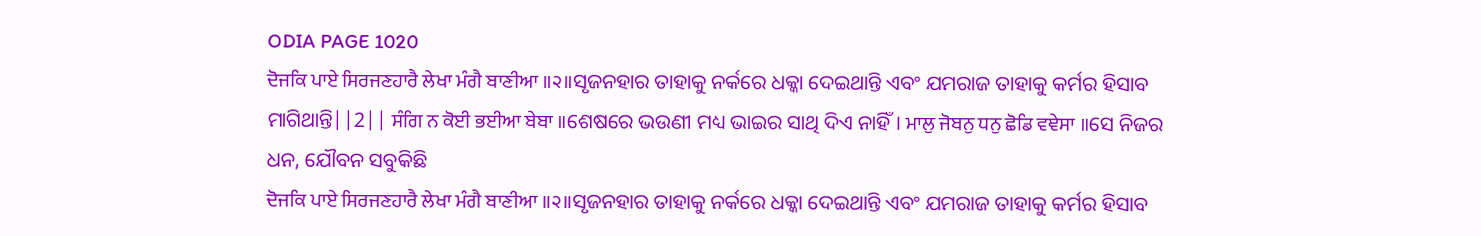ODIA PAGE 1020
ਦੋਜਕਿ ਪਾਏ ਸਿਰਜਣਹਾਰੈ ਲੇਖਾ ਮੰਗੈ ਬਾਣੀਆ ॥੨॥ସୃଜନହାର ତାହାକୁ ନର୍କରେ ଧକ୍କା ଦେଇଥାନ୍ତି ଏବଂ ଯମରାଜ ତାହାକୁ କର୍ମର ହିସାବ ମାଗିଥାନ୍ତି||2|| ਸੰਗਿ ਨ ਕੋਈ ਭਈਆ ਬੇਬਾ ॥ଶେଷରେ ଭଉଣୀ ମଧ୍ୟ ଭାଇର ସାଥି ଦିଏ ନାହିଁ। ਮਾਲੁ ਜੋਬਨੁ ਧਨੁ ਛੋਡਿ ਵਞੇਸਾ ॥ସେ ନିଜର ଧନ, ଯୌବନ ସବୁକିଛି
ਦੋਜਕਿ ਪਾਏ ਸਿਰਜਣਹਾਰੈ ਲੇਖਾ ਮੰਗੈ ਬਾਣੀਆ ॥੨॥ସୃଜନହାର ତାହାକୁ ନର୍କରେ ଧକ୍କା ଦେଇଥାନ୍ତି ଏବଂ ଯମରାଜ ତାହାକୁ କର୍ମର ହିସାବ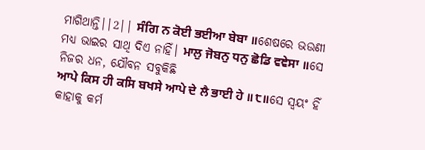ମାଗିଥାନ୍ତି||2|| ਸੰਗਿ ਨ ਕੋਈ ਭਈਆ ਬੇਬਾ ॥ଶେଷରେ ଭଉଣୀ ମଧ୍ୟ ଭାଇର ସାଥି ଦିଏ ନାହିଁ। ਮਾਲੁ ਜੋਬਨੁ ਧਨੁ ਛੋਡਿ ਵਞੇਸਾ ॥ସେ ନିଜର ଧନ, ଯୌବନ ସବୁକିଛି
ਆਪੇ ਕਿਸ ਹੀ ਕਸਿ ਬਖਸੇ ਆਪੇ ਦੇ ਲੈ ਭਾਈ ਹੇ ॥੮॥ସେ ସ୍ଵୟଂ ହିଁ କାହାକୁ କର୍ମ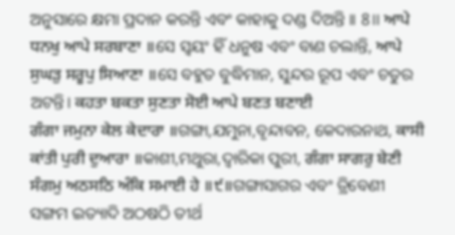ଅନୁସାରେ କ୍ଷମା ପ୍ରଦାନ କରନ୍ତି ଏବଂ କାହାକୁ ଦଣ୍ଡ ଦିଅନ୍ତି ।। 8।। ਆਪੇ ਧਨਖੁ ਆਪੇ ਸਰਬਾਣਾ ॥ସେ ସ୍ଵୟଂ ହିଁ ଧନୁଷ ଏବଂ ବାଣ ଚଲାନ୍ତି, ਆਪੇ ਸੁਘੜੁ ਸਰੂਪੁ ਸਿਆਣਾ ॥ସେ ବହୁତ ବୁଦ୍ଧିମାନ, ସୁନ୍ଦର ରୂପ ଏବଂ ଚତୁର ଅଟନ୍ତି। ਕਹਤਾ ਬਕਤਾ ਸੁਣਤਾ ਸੋਈ ਆਪੇ ਬਣਤ ਬਣਾਈ
ਗੰਗਾ ਜਮੁਨਾ ਕੇਲ ਕੇਦਾਰਾ ॥ଗଙ୍ଗା,ଯମୁନା,ବୃନ୍ଦାବନ, କେଦାରନାଥ, ਕਾਸੀ ਕਾਂਤੀ ਪੁਰੀ ਦੁਆਰਾ ॥କାଶୀ,ମଥୁରା,ଦ୍ବାରିକା ପୁରୀ, ਗੰਗਾ ਸਾਗਰੁ ਬੇਣੀ ਸੰਗਮੁ ਅਠਸਠਿ ਅੰਕਿ ਸਮਾਈ ਹੇ ॥੯॥ଗଙ୍ଗାସାଗର ଏବଂ ତ୍ରିବେଣୀ ସଙ୍ଗମ ଇତ୍ୟାଦି ଅଠଷଠି ତୀର୍ଥ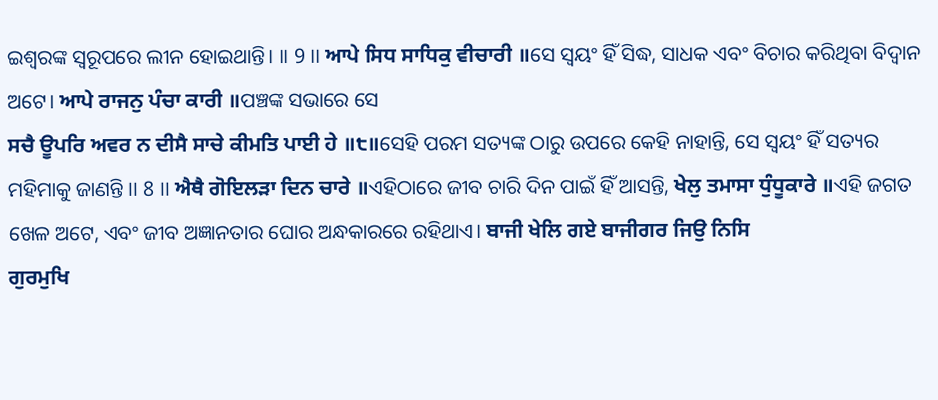ଇଶ୍ଵରଙ୍କ ସ୍ଵରୂପରେ ଲୀନ ହୋଇଥାନ୍ତି। ।। 9 ।। ਆਪੇ ਸਿਧ ਸਾਧਿਕੁ ਵੀਚਾਰੀ ॥ସେ ସ୍ଵୟଂ ହିଁ ସିଦ୍ଧ, ସାଧକ ଏବଂ ବିଚାର କରିଥିବା ବିଦ୍ୱାନ ଅଟେ। ਆਪੇ ਰਾਜਨੁ ਪੰਚਾ ਕਾਰੀ ॥ପଞ୍ଚଙ୍କ ସଭାରେ ସେ
ਸਚੈ ਊਪਰਿ ਅਵਰ ਨ ਦੀਸੈ ਸਾਚੇ ਕੀਮਤਿ ਪਾਈ ਹੇ ॥੮॥ସେହି ପରମ ସତ୍ୟଙ୍କ ଠାରୁ ଉପରେ କେହି ନାହାନ୍ତି, ସେ ସ୍ୱୟଂ ହିଁ ସତ୍ୟର ମହିମାକୁ ଜାଣନ୍ତି ।। 8 ।। ਐਥੈ ਗੋਇਲੜਾ ਦਿਨ ਚਾਰੇ ॥ଏହିଠାରେ ଜୀବ ଚାରି ଦିନ ପାଇଁ ହିଁ ଆସନ୍ତି, ਖੇਲੁ ਤਮਾਸਾ ਧੁੰਧੂਕਾਰੇ ॥ଏହି ଜଗତ ଖେଳ ଅଟେ, ଏବଂ ଜୀବ ଅଜ୍ଞାନତାର ଘୋର ଅନ୍ଧକାରରେ ରହିଥାଏ। ਬਾਜੀ ਖੇਲਿ ਗਏ ਬਾਜੀਗਰ ਜਿਉ ਨਿਸਿ
ਗੁਰਮੁਖਿ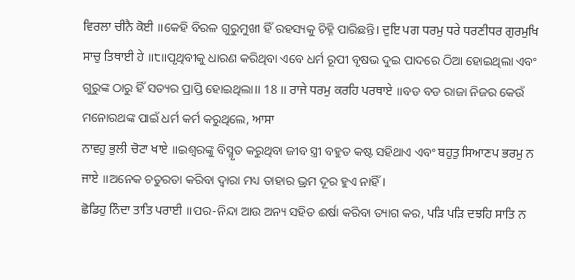ਵਿਰਲਾ ਚੀਨੈ ਕੋਈ ॥କେହି ବିରଳ ଗୁରୁମୁଖୀ ହିଁ ରହସ୍ୟକୁ ଚିହ୍ନି ପାରିଛନ୍ତି। ਦੁਇ ਪਗ ਧਰਮੁ ਧਰੇ ਧਰਣੀਧਰ ਗੁਰਮੁਖਿ ਸਾਚੁ ਤਿਥਾਈ ਹੇ ॥੮॥ପୃଥିବୀକୁ ଧାରଣ କରିଥିବା ଏବେ ଧର୍ମ ରୂପୀ ବୃଷଭ ଦୁଇ ପାଦରେ ଠିଆ ହୋଇଥିଲା ଏବଂ ଗୁରୁଙ୍କ ଠାରୁ ହିଁ ସତ୍ୟର ପ୍ରାପ୍ତି ହୋଇଥିଲା।। 18 ।। ਰਾਜੇ ਧਰਮੁ ਕਰਹਿ ਪਰਥਾਏ ॥ବଡ ବଡ ରାଜା ନିଜର କେଉଁ ମନୋରଥଙ୍କ ପାଇଁ ଧର୍ମ କର୍ମ କରୁଥିଲେ, ਆਸਾ
ਨਾਵਹੁ ਭੁਲੀ ਚੋਟਾ ਖਾਏ ॥ଇଶ୍ଵରଙ୍କୁ ବିସ୍ମୃତ କରୁଥିବା ଜୀବ ସ୍ତ୍ରୀ ବହୁତ କଷ୍ଟ ସହିଥାଏ ଏବଂ ਬਹੁਤੁ ਸਿਆਣਪ ਭਰਮੁ ਨ ਜਾਏ ॥ଅନେକ ଚତୁରତା କରିବା ଦ୍ୱାରା ମଧ୍ୟ ତାହାର ଭ୍ରମ ଦୂର ହୁଏ ନାହିଁ।
ਛੋਡਿਹੁ ਨਿੰਦਾ ਤਾਤਿ ਪਰਾਈ ॥ପର-ନିନ୍ଦା ଆଉ ଅନ୍ୟ ସହିତ ଈର୍ଷା କରିବା ତ୍ୟାଗ କର, ਪੜਿ ਪੜਿ ਦਝਹਿ ਸਾਤਿ ਨ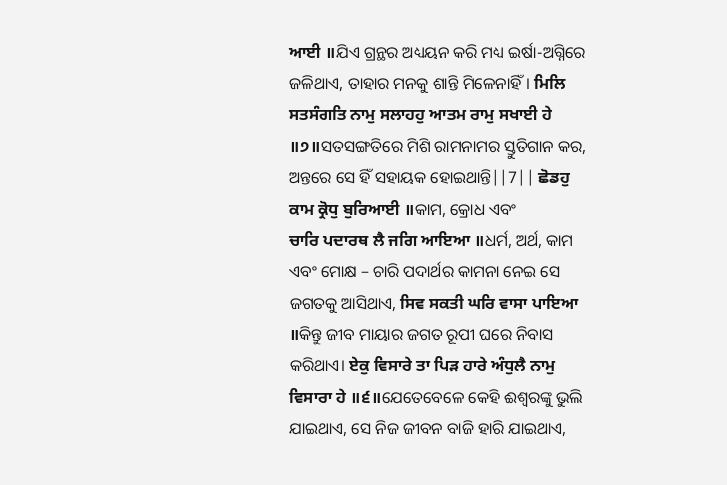ਆਈ ॥ଯିଏ ଗ୍ରନ୍ଥର ଅଧ୍ୟୟନ କରି ମଧ୍ୟ ଇର୍ଷା-ଅଗ୍ନିରେ ଜଳିଥାଏ, ତାହାର ମନକୁ ଶାନ୍ତି ମିଳେନାହିଁ। ਮਿਲਿ ਸਤਸੰਗਤਿ ਨਾਮੁ ਸਲਾਹਹੁ ਆਤਮ ਰਾਮੁ ਸਖਾਈ ਹੇ ॥੭॥ସତସଙ୍ଗତିରେ ମିଶି ରାମନାମର ସ୍ତୁତିଗାନ କର, ଅନ୍ତରେ ସେ ହିଁ ସହାୟକ ହୋଇଥାନ୍ତି||7|| ਛੋਡਹੁ ਕਾਮ ਕ੍ਰੋਧੁ ਬੁਰਿਆਈ ॥କାମ, କ୍ରୋଧ ଏବଂ
ਚਾਰਿ ਪਦਾਰਥ ਲੈ ਜਗਿ ਆਇਆ ॥ଧର୍ମ, ଅର୍ଥ, କାମ ଏବଂ ମୋକ୍ଷ – ଚାରି ପଦାର୍ଥର କାମନା ନେଇ ସେ ଜଗତକୁ ଆସିଥାଏ, ਸਿਵ ਸਕਤੀ ਘਰਿ ਵਾਸਾ ਪਾਇਆ ॥କିନ୍ତୁ ଜୀବ ମାୟାର ଜଗତ ରୂପୀ ଘରେ ନିବାସ କରିଥାଏ। ਏਕੁ ਵਿਸਾਰੇ ਤਾ ਪਿੜ ਹਾਰੇ ਅੰਧੁਲੈ ਨਾਮੁ ਵਿਸਾਰਾ ਹੇ ॥੬॥ଯେତେବେଳେ କେହି ଈଶ୍ଵରଙ୍କୁ ଭୁଲି ଯାଇଥାଏ, ସେ ନିଜ ଜୀବନ ବାଜି ହାରି ଯାଇଥାଏ,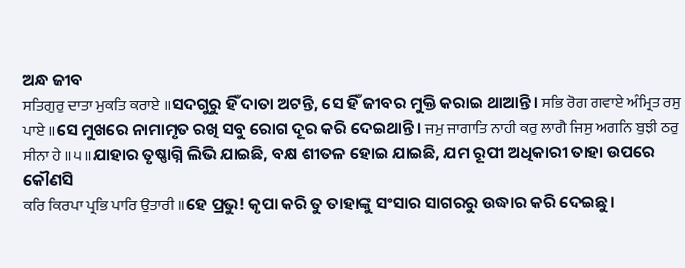ଅନ୍ଧ ଜୀବ
ਸਤਿਗੁਰੁ ਦਾਤਾ ਮੁਕਤਿ ਕਰਾਏ ॥ସଦଗୁରୁ ହିଁ ଦାତା ଅଟନ୍ତି, ସେ ହିଁ ଜୀବର ମୁକ୍ତି କରାଇ ଥାଆନ୍ତି। ਸਭਿ ਰੋਗ ਗਵਾਏ ਅੰਮ੍ਰਿਤ ਰਸੁ ਪਾਏ ॥ସେ ମୁଖରେ ନାମାମୃତ ରଖି ସବୁ ରୋଗ ଦୂର କରି ଦେଇଥାନ୍ତି। ਜਮੁ ਜਾਗਾਤਿ ਨਾਹੀ ਕਰੁ ਲਾਗੈ ਜਿਸੁ ਅਗਨਿ ਬੁਝੀ ਠਰੁ ਸੀਨਾ ਹੇ ॥੫॥ଯାହାର ତୃଷ୍ଣାଗ୍ନି ଲିଭି ଯାଇଛି, ବକ୍ଷ ଶୀତଳ ହୋଇ ଯାଇଛି, ଯମ ରୂପୀ ଅଧିକାରୀ ତାହା ଉପରେ କୌଣସି
ਕਰਿ ਕਿਰਪਾ ਪ੍ਰਭਿ ਪਾਰਿ ਉਤਾਰੀ ॥ହେ ପ୍ରଭୁ! କୃପା କରି ତୁ ତାହାଙ୍କୁ ସଂସାର ସାଗରରୁ ଉଦ୍ଧାର କରି ଦେଇଛୁ।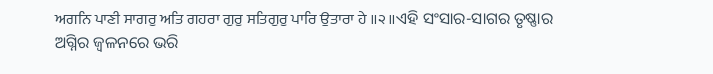ਅਗਨਿ ਪਾਣੀ ਸਾਗਰੁ ਅਤਿ ਗਹਰਾ ਗੁਰੁ ਸਤਿਗੁਰੁ ਪਾਰਿ ਉਤਾਰਾ ਹੇ ॥੨॥ଏହି ସଂସାର-ସାଗର ତୃଷ୍ଣାର ଅଗ୍ନିର ଜ୍ଵଳନରେ ଭରି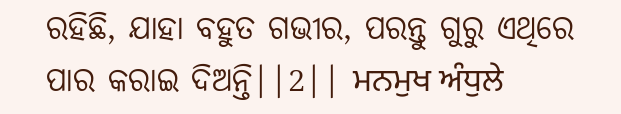ରହିଛି, ଯାହା ବହୁତ ଗଭୀର, ପରନ୍ତୁ ଗୁରୁ ଏଥିରେ ପାର କରାଇ ଦିଅନ୍ତି||2|| ਮਨਮੁਖ ਅੰਧੁਲੇ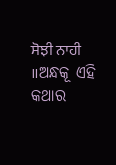ਸੋਝੀ ਨਾਹੀ ॥ଅନ୍ଧକୂ ଏହି କଥାର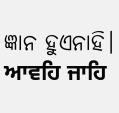ଜ୍ଞାନ ହୁଏନାହି। ਆਵਹਿ ਜਾਹਿ